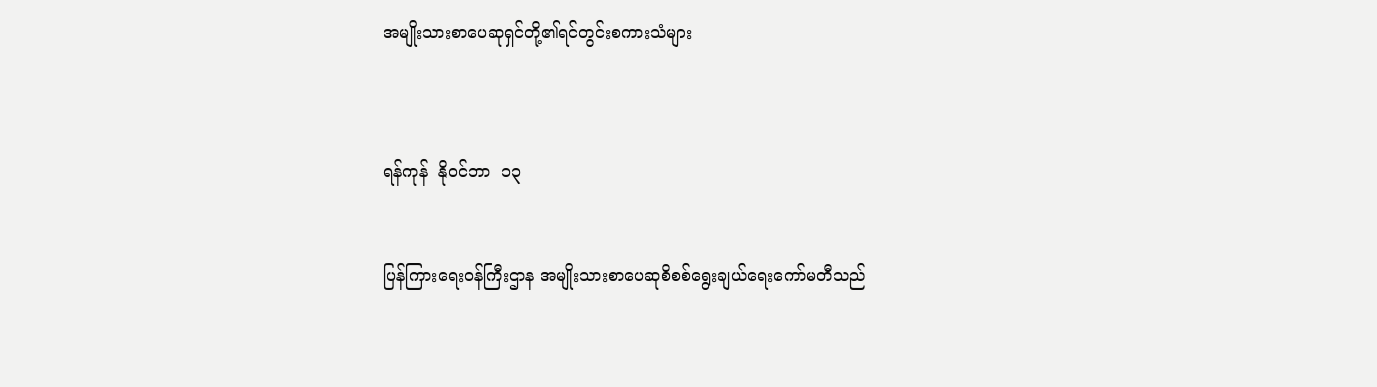အမျိုးသားစာပေဆုရှင်တို့၏ရင်တွင်းစကားသံများ



ရန်ကုန်  နို၀င်ဘာ  ၁၃


ပြန်ကြားရေး၀န်ကြီးဌာန အမျိုးသားစာပေဆုစိစစ်ရွေးချယ်ရေးကော်မတီသည်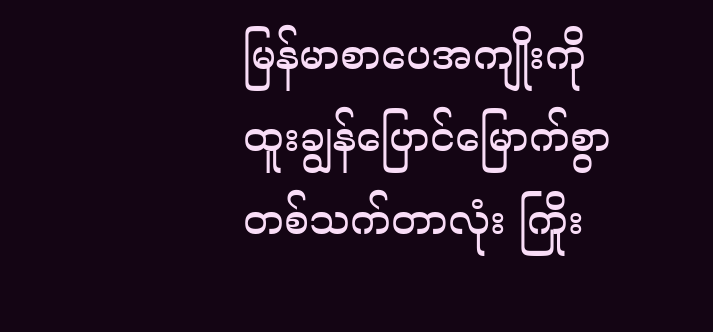မြန်မာစာပေအကျိုးကို ထူးချွန်ပြောင်မြောက်စွာ တစ်သက်တာလုံး ကြိုး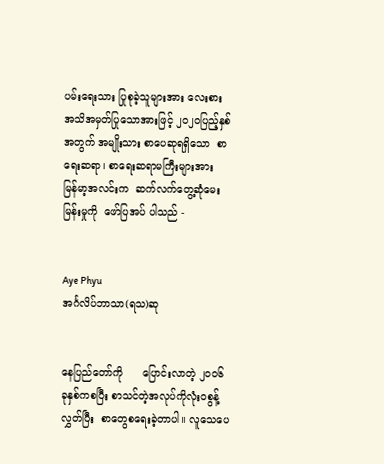ပမ်းရေးသား ပြုစုခဲ့သူများအား လေးစားအသိအမှတ်ပြုသောအားဖြင့် ၂၀၂၀ပြည့်နှစ်အတွက် အမျိုးသား စာပေဆုရရှိသော  စာရေးဆရာ၊ စာရေးဆရာမကြီးများအား  မြန်မာ့အလင်းက  ဆက်လက်တွေ့ဆုံမေးမြန်းမှုကို  ဖော်ပြအပ် ပါသည် -


Aye Phyu
အင်္ဂလိပ်ဘာသာ(ရသ)ဆု


နေပြည်တော်ကို      ပြောင်းလာတဲ့ ၂၀၀၆ ခုနှစ်ကစပြီး စာသင်တဲ့အလုပ်ကိုလုံး၀စွန့်လွှတ်ပြီး  စာ‌တွေစရေးခဲ့တာပါ။ လူသေပေ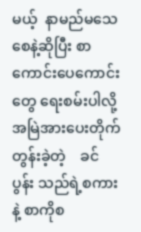မယ့်  နာမည်မသေစေနဲ့ဆိုပြီး စာကောင်းပေကောင်းတွေ ရေးစမ်းပါလို့အမြဲအားပေးတိုက်တွန်းခဲ့တဲ့    ခင်ပွန်း သည်ရဲ့စကားနဲ့ စာကိုစ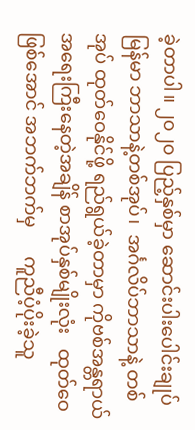ခဲ့တာပါ။ ၂၀၂၀ ပြည့်နှစ်‌မှာ ဆောင်းပါးပေါင်းချုပ် မြန်မာ ဘာသာနဲ့တစ်အုပ်၊  အင်္ဂလိပ်ဘာသာနဲ့ တစ်အုပ် ထုတ်ဝေနိုင်ဖို့ ရည်ရွယ်ခဲ့တာမှာ ကိုဗစ်အန္တရာယ် အရေးကြီးနေတဲ့အချိန် စာအုပ်နှစ်မျိုးလုံး   ထုတ်ဝေဖြစ်အောင် အဘက်ဘက်မှ      ကူညီပံ့ပိုးခဲ့သူ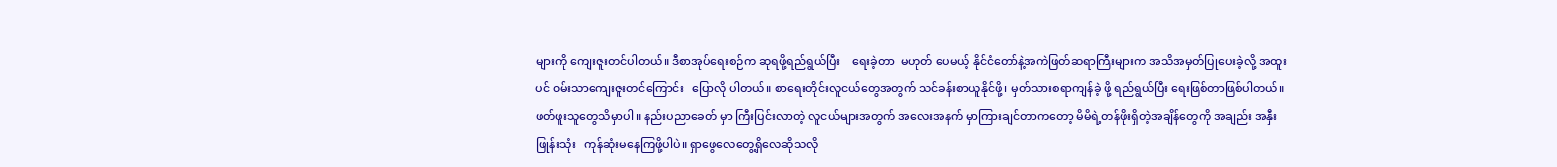များကို ကျေးဇူးတင်ပါတယ်။ ဒီစာအုပ်ရေးစဉ်က ဆုရဖို့ရည်ရွယ်ပြီး    ရေးခဲ့တာ  မဟုတ် ပေမယ့် နိုင်ငံတော်နဲ့အကဲဖြတ်ဆရာကြီးများက အသိအမှတ်ပြုပေးခဲ့လို့ အထူးပင် ၀မ်းသာကျေးဇူးတင်‌ကြောင်း   ပြောလို ပါတယ်။ စာရေးတိုင်းလူငယ်တွေအတွက် သင်ခန်းစာယူနိုင်ဖို့၊ မှတ်သားစရာကျန်ခဲ့ ဖို့ ရည်ရွယ်ပြီး ရေးဖြစ်တာဖြစ်ပါတယ်။ ဖတ်ဖူးသူတွေသိမှာပါ။ နည်းပညာခေတ် မှာ ကြီးပြင်းလာတဲ့ လူငယ်များအတွက် အလေးအနက် မှာကြားချင်တာကတော့ မိမိရဲ့တန်ဖိုးရှိတဲ့အချိန်တွေကို အချည်း အနှီး ဖြုန်းသုံး   ကုန်ဆုံးမနေကြဖို့ပါပဲ။ ရှာဖွေလေတွေ့ရှိလေဆိုသလို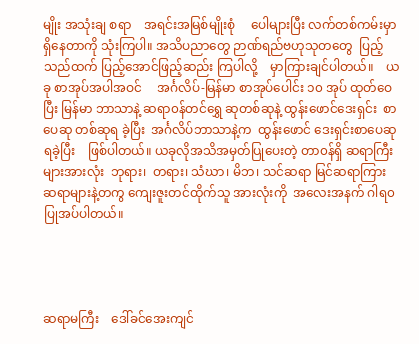မျိုး အသုံးချ စရာ    အရင်းအမြစ်မျိုးစုံ     ပေါများပြီး လက်တစ်ကမ်းမှာ ရှိ‌နေတာကို သုံးကြပါ။ အသိပညာ‌တွေ ဉာဏ်ရည်ဗဟုသုတတွေ  ပြည့်သည်ထက် ပြည့်အောင်ဖြည့်ဆည်း ကြပါလို့    မှာကြားချင်ပါတယ်။    ယခု စာအုပ်အပါအဝင်     အင်္ဂလိပ်-မြန်မာ စာအုပ်‌ပေါင်း ၁၀ အုပ် ထုတ်ဝေပြီး မြန်မာ ဘာသာနဲ့ ဆရာ၀န်တင်ရွှေ ဆုတစ်ဆုနဲ့ ထွန်းဖောင်ဒေးရှင်း  စာပေဆု တစ်ဆုရ ခဲ့ပြီး  အင်္ဂလိပ်ဘာသာနဲ့က  ထွန်းဖောင် ဒေးရှင်းစာပေဆုရခဲ့ပြီး    ဖြစ်ပါတယ်။ ယခုလိုအသိအမှတ်ပြုပေးတဲ့ တာ၀န်ရှိ ဆရာကြီးများအားလုံး  ဘုရား၊  တရား၊ သံဃာ၊ မိဘ၊ သင်ဆရာ မြင်ဆရာကြား ဆရာများနဲ့တကွ‌ ကျေးဇူးတင်ထိုက်သူ အားလုံးကို  အလေးအနက် ဂါရ၀ပြုအပ်ပါတယ်။




ဆရာမ‌ကြီး    ဒေါ်ခင်အေးကျင်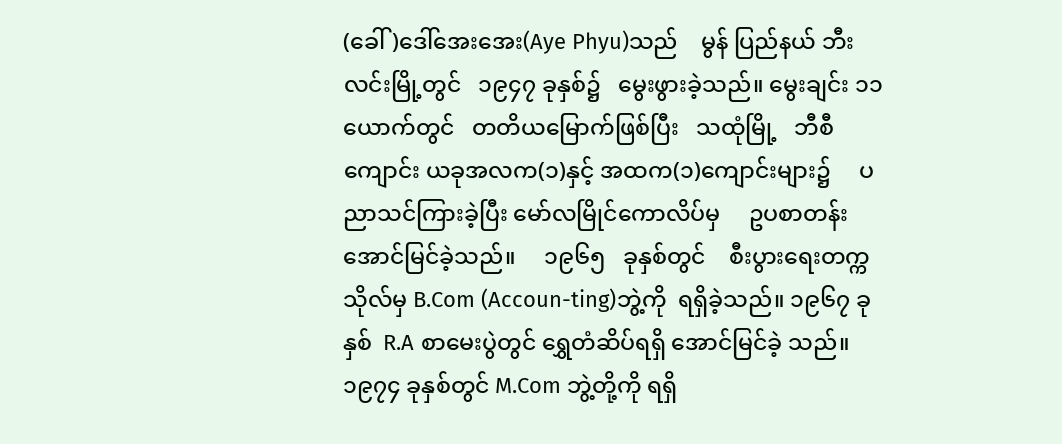(ခေါ်)ဒေါ်အေးအေး(Aye Phyu)သည်    မွန် ပြည်နယ် ဘီးလင်းမြို့တွင်   ၁၉၄၇ ခုနှစ်၌   မွေးဖွားခဲ့သည်။ မွေးချင်း ၁၁ ယောက်တွင်   တတိယမြောက်ဖြစ်ပြီး   သထုံမြို့   ဘီစီ ကျောင်း ယခုအလက(၁)နှင့် အထက(၁)ကျောင်းများ၌     ပညာသင်ကြားခဲ့ပြီး မော်လမြိုင်ကောလိပ်မှ     ဥပစာတန်း   အောင်မြင်ခဲ့သည်။     ၁၉၆၅   ခုနှစ်တွင်    စီးပွားရေးတက္ကသိုလ်မှ B.Com (Accoun-ting)ဘွဲ့ကို  ရရှိခဲ့သည်။ ၁၉၆၇ ခုနှစ်  R.A စာမေးပွဲတွင် ရွှေတံဆိပ်ရရှိ အောင်မြင်ခဲ့ သည်။ ၁၉၇၄ ခုနှစ်တွင် M.Com ဘွဲ့တို့ကို ရရှိ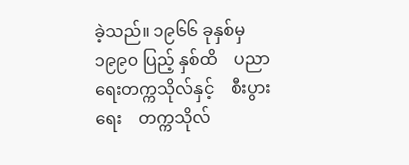ခဲ့သည်။ ၁၉၆၆ ခုနှစ်မှ  ၁၉၉၀ ပြည့် နှစ်ထိ    ပညာရေးတက္ကသိုလ်နှင့်    စီးပွား ရေး    တက္ကသိုလ်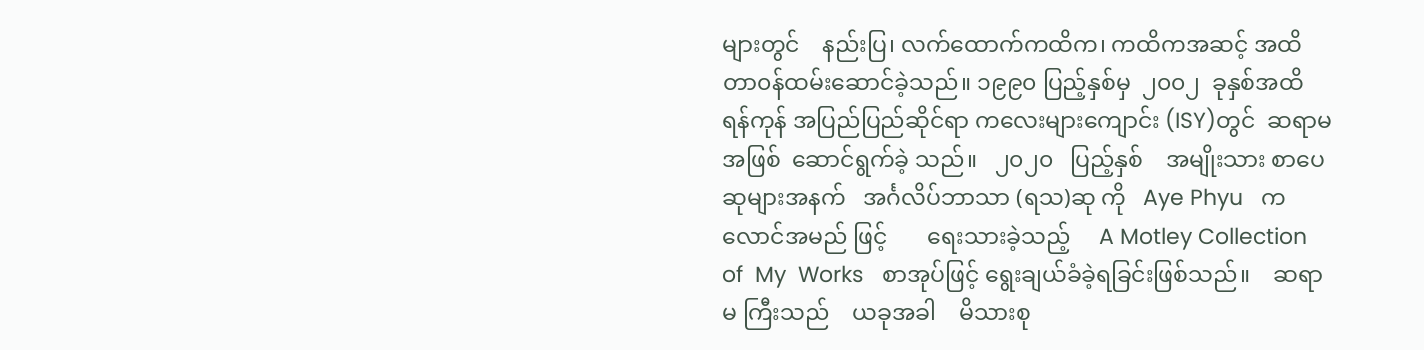များတွင်    နည်းပြ၊ လက်ထောက်ကထိက၊ ကထိကအဆင့် အထိ တာ၀န်ထမ်းဆောင်ခဲ့သည်။ ၁၉၉၀ ပြည့်နှစ်မှ  ၂၀၀၂  ခုနှစ်အထိ   ရန်ကုန် အပြည်ပြည်ဆိုင်ရာ ကလေးများကျောင်း (ISY)တွင်  ဆရာမအဖြစ်  ဆောင်ရွက်ခဲ့ သည်။   ၂၀၂၀   ပြည့်နှစ်    အမျိုးသား စာပေဆုများအနက်   အင်္ဂလိပ်ဘာသာ (ရသ)ဆု ကို   Aye Phyu   ကလောင်အမည် ဖြင့်       ရေးသားခဲ့သည့်     A Motley Collection   of  My  Works   စာအုပ်ဖြင့် ရွေးချယ်ခံခဲ့ရခြင်းဖြစ်သည်။    ဆရာမ ကြီးသည်    ယခုအခါ    မိသားစု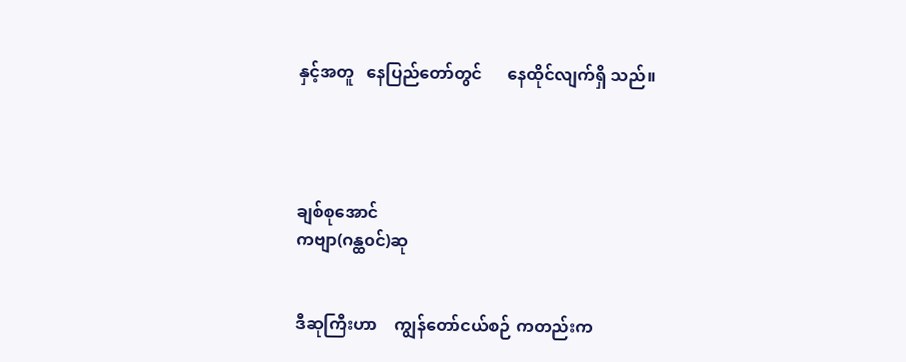နှင့်အတူ   နေပြည်တော်တွင်      နေထိုင်လျက်ရှိ သည်။




ချစ်စုအောင်
ကဗျာ(ဂန္ထ၀င်)ဆု


ဒီဆုကြီးဟာ    ကျွန်တော်ငယ်စဉ် ကတည်းက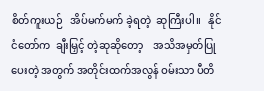စိတ်ကူးယဉ်   အိပ်မက်မက် ခဲ့ရတဲ့  ဆုကြီးပါ။   နိုင်ငံတော်က  ချီးမြှင့် တဲ့ဆုဆိုတော့    အသိအမှတ်ပြုပေးတဲ့ အတွက် အတိုင်းထက်အလွန် ဝမ်းသာ ပီတိ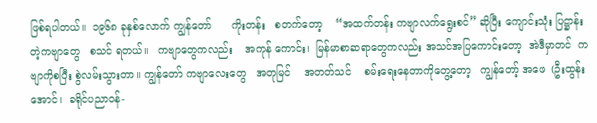ဖြစ်ရပါတယ်။  ၁၉၆၈ ခုနှစ်လောက် ကျွန်‌တော်      ကိုးတန်း   စတက်တော့    “အထက်တန်း ကဗျာလက်ရွေးစင်” ဆိုပြီး ကျောင်းသုံး ပြဋ္ဌာန်းတဲ့ကဗျာတွေ   စသင် ရတယ်။   ကဗျာတွေကလည်း    အကုန် ကောင်း၊  မြန်မာစာဆရာတွေကလည်း အသင်အပြကောင်းတော့  အဲဒီမှာတင်  ကဗျာကိုစပြီး စွဲလမ်းသွားတာ။ ကျွန်တော် ကဗျာလေးတွေ   အတုမြင်    အတတ်သင်    စမ်းရေးနေတာကိုတွေ့တော့   ကျွန်တော့် အဖေ  (ဦးထွန်းအောင်၊  ခရိုင်ပညာဝန်-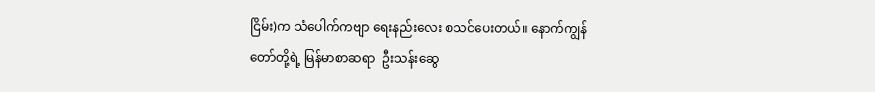ငြိမ်း)က သံပေါက်ကဗျာ ရေးနည်းလေး စသင်ပေးတယ်။ နောက်ကျွန်တော်တို့ရဲ့ မြန်မာစာဆရာ  ဦးသန်းဆွေ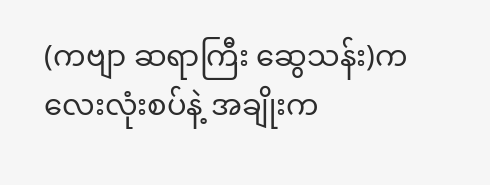(ကဗျာ ဆရာကြီး ဆွေသန်း)က  လေးလုံးစပ်နဲ့ အချိုးက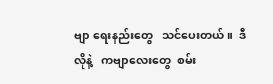ဗျာ ရေးနည်းတွေ   သင်ပေးတယ်။  ဒီလိုနဲ့   ကဗျာလေးတွေ  စမ်း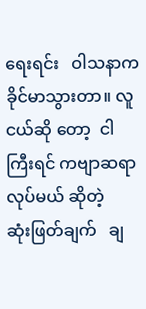ရေးရင်း   ဝါသနာက ခိုင်မာသွားတာ။ လူငယ်ဆို တော့  ငါကြီးရင် ကဗျာဆရာ လုပ်မယ် ဆိုတဲ့    ဆုံးဖြတ်ချက်   ချ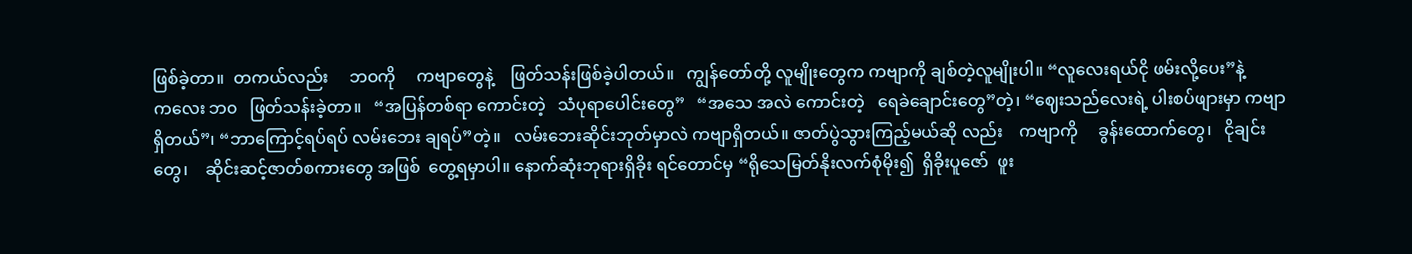ဖြစ်ခဲ့တာ။  တကယ်လည်း     ဘဝကို     ကဗျာ‌တွေနဲ့    ဖြတ်သန်းဖြစ်ခဲ့ပါတယ်။   ကျွန်‌တော်တို့ လူမျိုး‌တွေက ကဗျာကို ချစ်တဲ့လူမျိုးပါ။ “လူလေးရယ်ငို ဖမ်းလို့ပေး”နဲ့   က‌လေး ဘ၀   ဖြတ်သန်းခဲ့တာ။   “အပြန်တစ်ရာ ကောင်းတဲ့   သံပုရာပေါင်းတွေ”   “အသေ အလဲ ကောင်းတဲ့   ရေခဲချောင်းတွေ”တဲ့၊ “ဈေးသည်လေးရဲ့ ပါးစပ်ဖျားမှာ ကဗျာ ရှိတယ်”၊ “ဘာကြောင့်ရပ်ရပ် လမ်းဘေး ချရပ်”တဲ့။   လမ်းဘေးဆိုင်းဘုတ်မှာလဲ ကဗျာရှိတယ်။ ဇာတ်ပွဲသွားကြည့်မယ်ဆို လည်း    ကဗျာကို     ခွန်းထောက်တွေ၊   ငိုချင်းတွေ၊    ဆိုင်းဆင့်ဇာတ်စကားတွေ အဖြစ်  တွေ့ရမှာပါ။ နောက်ဆုံးဘုရားရှိခိုး ရင်တောင်မှ “ရိုသေမြတ်နိုးလက်စုံမိုး၍  ရှိခိုးပူဇော်  ဖူး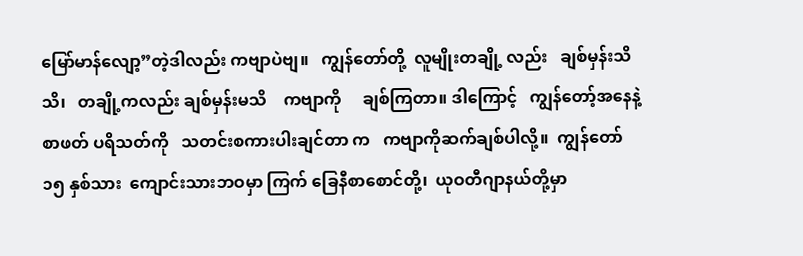မြော်မာန်လျော့”တဲ့ဒါလည်း ကဗျာပဲဗျ။   ကျွန်တော်တို့  လူမျိုးတချို့ လည်း   ချစ်မှန်းသိသိ၊   တချို့ကလည်း ချစ်မှန်းမသိ    ကဗျာကို     ချစ်ကြတာ။ ဒါကြောင့်   ကျွန်တော့်အ‌နေနဲ့   စာဖတ် ပရိသတ်ကို   သတင်းစကားပါးချင်တာ က   ကဗျာကိုဆက်ချစ်ပါလို့။  ကျွန်‌တော် ၁၅ နှစ်သား  ကျောင်းသားဘဝမှာ ကြက်‌ ခြေနီစာ‌စောင်တို့၊  ယုဝတီဂျာနယ်တို့မှာ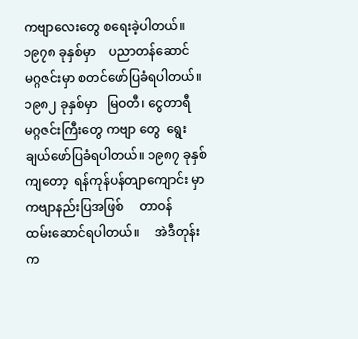ကဗျာ‌လေး‌တွေ စ‌ရေးခဲ့ပါတယ်။ ၁၉၇၈ ခုနှစ်မှာ    ပညာတန်ဆောင်မဂ္ဂဇင်းမှာ စတင်‌ဖော်ပြခံရပါတယ်။ ၁၉၈၂ ခုနှစ်မှာ   မြဝတီ၊‌ ငွေတာရီမဂ္ဂဇင်းကြီး‌တွေ ကဗျာ‌ တွေ‌  ရွေးချယ်‌ဖော်ပြခံရပါတယ်။ ၁၉၈၇ ခုနှစ်ကျ‌တော့  ရန်ကုန်ပန်တျာ‌ကျောင်း မှာ     ကဗျာနည်းပြအဖြစ်     တာဝန် ထမ်း‌ဆောင်ရပါတယ်။     အဲဒီတုန်းက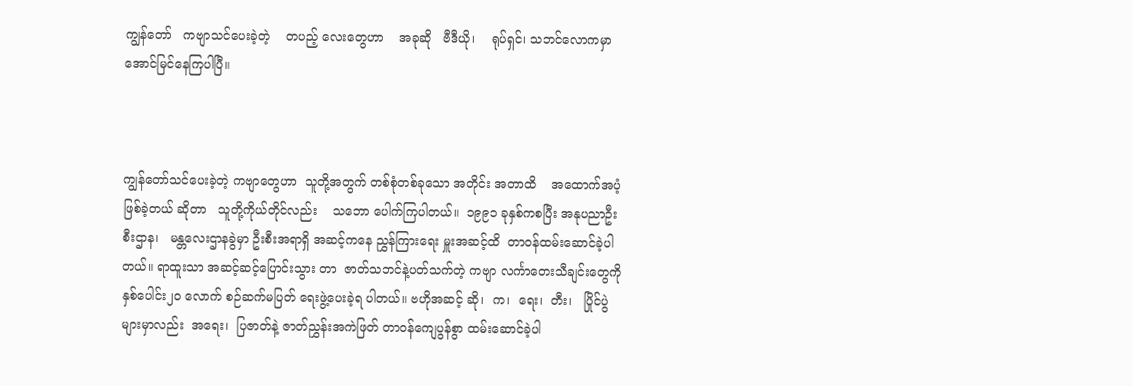ကျွန်‌တော်   ကဗျာသင်‌ပေးခဲ့တဲ့    တပည့်‌ လေး‌တွေဟာ    အခုဆို   ဗီဒီယို၊    ရုပ်ရှင်၊ သဘင်လောကမှာ အောင်မြင်နေကြပါပြီ။



ကျွန်တော်သင်ပေးခဲ့တဲ့ ကဗျာတွေဟာ  သူတို့အတွက် တစ်စုံတစ်ခု‌သော အတိုင်း အတာထိ    အ‌ထောက်အပံ့ဖြစ်ခဲ့တယ် ဆိုတာ   သူတို့ကိုယ်တိုင်လည်း    သ‌ဘော ပေါက်ကြပါတယ်။  ၁၉၉၁ ခုနှစ်ကစပြီး အနုပညာဦးစီးဌာန၊   မန္တ‌လေးဌာနခွဲမှာ ဦးစီးအရာရှိ အဆင့်က‌နေ ညွှန်ကြား‌ရေး မှူးအဆင့်ထိ  တာဝန်ထမ်း‌ဆောင်ခဲ့ပါ တယ်။ ရာထူးသာ အဆင့်ဆင့်‌ပြောင်းသွား တာ  ဇာတ်သဘင်နဲ့ပတ်သက်တဲ့ ကဗျာ လင်္ကာ‌တေးသီချင်း‌တွေကို နှစ်‌ပေါင်း၂၀‌ လောက် စဉ်ဆက်မပြတ်‌ ရေးဖွဲ့‌ပေးခဲ့ရ ပါတယ်။ ဗဟိုအဆင့် ဆို၊  က၊‌  ရေး၊  တီး၊   ပြိုင်ပွဲများမှာလည်း  အ‌ရေး၊  ပြဇာတ်နဲ့ ဇာတ်ညွှန်းအကဲဖြတ် တာဝန်‌ကျေပွန်စွာ ထမ်း‌ဆောင်ခဲ့ပါ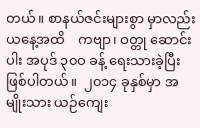တယ်။ စာနယ်ဇင်းများစွာ မှာလည်း   ယ‌နေ့အထိ    ကဗျာ၊ ဝတ္တု‌ ဆောင်းပါး အပုဒ် ၃၀ဝ ခန့်‌ ရေးသားခဲ့ပြီး ဖြစ်ပါတယ်။  ၂၀၁၄ ခုနှစ်မှာ အမျိုးသား ယဉ်‌ကျေး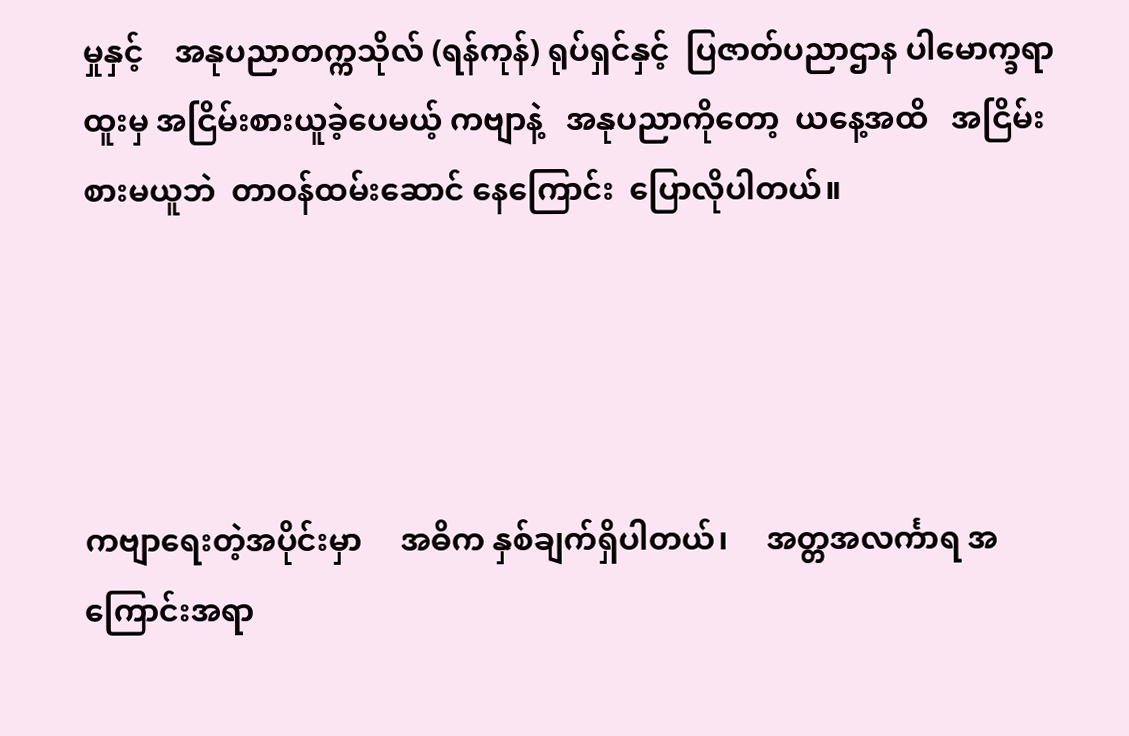မှုနှင့်    အနုပညာတက္ကသိုလ် (ရန်ကုန်) ရုပ်ရှင်နှင့်  ပြဇာတ်ပညာဌာန ‌ပါမောက္ခရာထူးမှ အငြိမ်းစားယူခဲ့ပေမယ့် ကဗျာနဲ့   အနုပညာကိုတော့  ယနေ့အထိ   အငြိမ်းစားမယူဘဲ  တာဝန်ထမ်းဆောင် နေကြောင်း  ပြောလိုပါတယ်။




ကဗျာရေးတဲ့အပိုင်းမှာ     အဓိက နှစ်ချက်ရှိပါတယ်၊     အတ္တအလင်္ကာရ အကြောင်းအရာ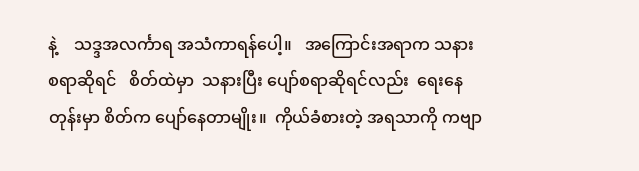နဲ့    သဒ္ဒအလင်္ကာရ အသံကာရန်ပေါ့။   အကြောင်းအရာက သနားစရာဆိုရင်   စိတ်ထဲမှာ  သနားပြီး ပျော်စရာဆိုရင်လည်း  ရေးနေတုန်းမှာ စိတ်က ပျော်နေတာမျိုး။  ကိုယ်ခံစားတဲ့ အရသာကို ကဗျာ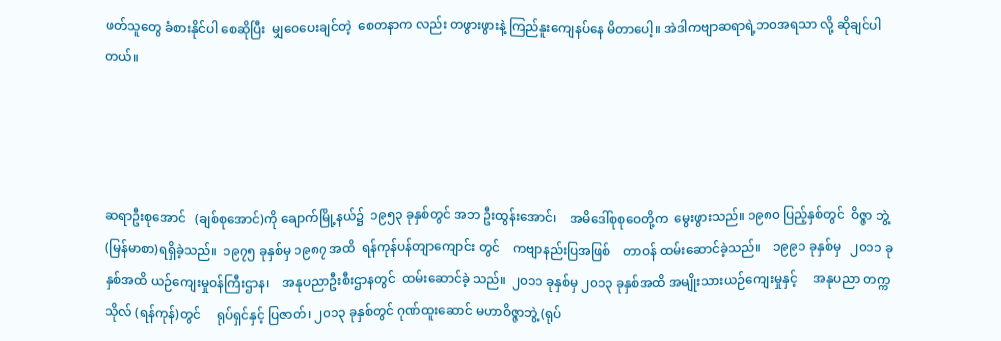ဖတ်သူတွေ ခံစားနိုင်ပါ စေဆိုပြီး  မျှဝေပေးချင်တဲ့  စေတနာက လည်း တဖွားဖွားနဲ့ ကြည်နူးကျေနပ်နေ မိတာပေါ့။ အဲဒါကဗျာဆရာရဲ့ဘ၀အရသာ လို့ ဆိုချင်ပါတယ်။




ဆရာဦးစုအောင်   (ချစ်စုအောင်)ကို ချောက်မြို့နယ်၌  ၁၉၅၃ ခုနှစ်တွင် အဘ ဦးထွန်းအောင်၊    အမိဒေါ်စုစုဝေတို့က  ‌မွေးဖွားသည်။ ၁၉၈၀ ပြည့်နှစ်တွင်  ဝိဇ္ဇာ ဘွဲ့ (မြန်မာစာ)ရရှိခဲ့သည်။  ၁၉၇၅ ခုနှစ်မှ ၁၉၈၇ အထိ  ရန်ကုန်ပန်တျာကျောင်း တွင်    ကဗျာနည်းပြအဖြစ်    တာဝန် ထမ်းဆောင်ခဲ့သည်။    ၁၉၉၁ ခုနှစ်မှ   ၂၀၁၁ ခုနှစ်အထိ ယဉ်ကျေးမှုဝန်ကြီးဌာန၊    အနုပညာဦးစီးဌာနတွင်  ထမ်းဆောင်ခဲ့ သည်။  ၂၀၁၁ ခုနှစ်မှ ၂၀၁၃ ခုနှစ်အထိ အမျိုးသားယဉ်ကျေးမှုနှင့်     အနုပညာ တက္ကသိုလ် (ရန်ကုန်)တွင်     ရုပ်ရှင်နှင့် ပြဇာတ်၊ ၂၀၁၃ ခုနှစ်တွင် ဂုဏ်ထူးဆောင် မဟာဝိဇ္ဇာဘွဲ့ (ရုပ်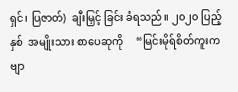ရှင်၊ ပြဇာတ်)  ချီးမြှင့် ခြင်း ခံရသည်။ ၂၀၂၀ ပြည့်နှစ်  အမျိုးသား စာပေဆုကို     “မြင်းမိုရ်စိတ်ကူးကဗျာ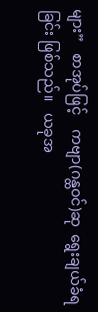များ”   စာအုပ်ဖြင့်    ကဗျာ(ဂန္ထဝင်)ဆု  ‌ရွေးချယ်ခံရခြင်း ဖြစ်သည်။   ယခုအ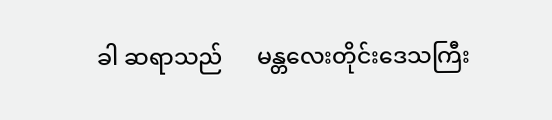ခါ ဆရာသည်      မန္တလေးတိုင်းဒေသကြီး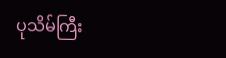ပုသိမ်ကြီး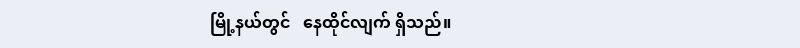မြို့နယ်တွင်   နေထိုင်လျက် ရှိသည်။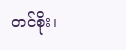တင်စိုး၊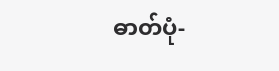ဓာတ်ပုံ-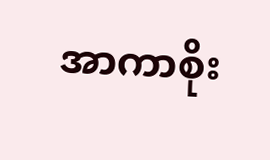အာကာစိုး